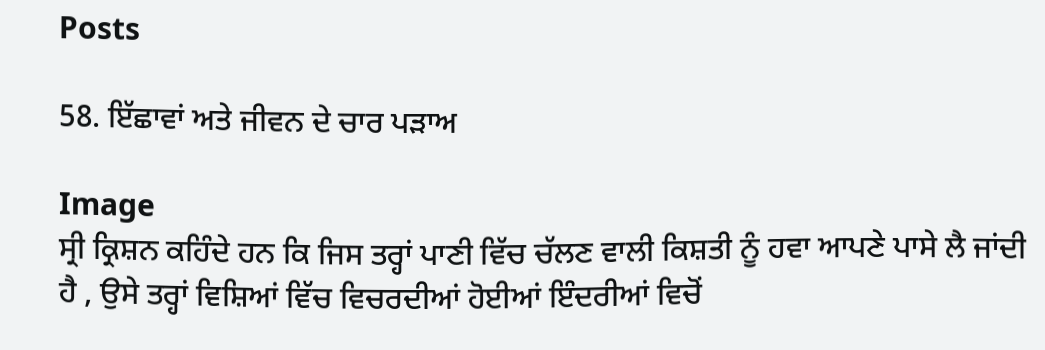Posts

58. ਇੱਛਾਵਾਂ ਅਤੇ ਜੀਵਨ ਦੇ ਚਾਰ ਪੜਾਅ

Image
ਸ੍ਰੀ ਕ੍ਰਿਸ਼ਨ ਕਹਿੰਦੇ ਹਨ ਕਿ ਜਿਸ ਤਰ੍ਹਾਂ ਪਾਣੀ ਵਿੱਚ ਚੱਲਣ ਵਾਲੀ ਕਿਸ਼ਤੀ ਨੂੰ ਹਵਾ ਆਪਣੇ ਪਾਸੇ ਲੈ ਜਾਂਦੀ ਹੈ , ਉਸੇ ਤਰ੍ਹਾਂ ਵਿਸ਼ਿਆਂ ਵਿੱਚ ਵਿਚਰਦੀਆਂ ਹੋਈਆਂ ਇੰਦਰੀਆਂ ਵਿਚੋਂ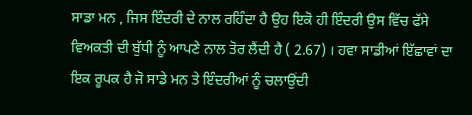ਸਾਡਾ ਮਨ , ਜਿਸ ਇੰਦਰੀ ਦੇ ਨਾਲ ਰਹਿੰਦਾ ਹੈ ਉਹ ਇਕੋ ਹੀ ਇੰਦਰੀ ਉਸ ਵਿੱਚ ਫੱਸੇ ਵਿਅਕਤੀ ਦੀ ਬੁੱਧੀ ਨੂੰ ਆਪਣੇ ਨਾਲ ਤੋਰ ਲੈਂਦੀ ਹੈ ( 2.67) । ਹਵਾ ਸਾਡੀਆਂ ਇੱਛਾਵਾਂ ਦਾ ਇਕ ਰੂਪਕ ਹੈ ਜੋ ਸਾਡੇ ਮਨ ਤੇ ਇੰਦਰੀਆਂ ਨੂੰ ਚਲਾਉਂਦੀ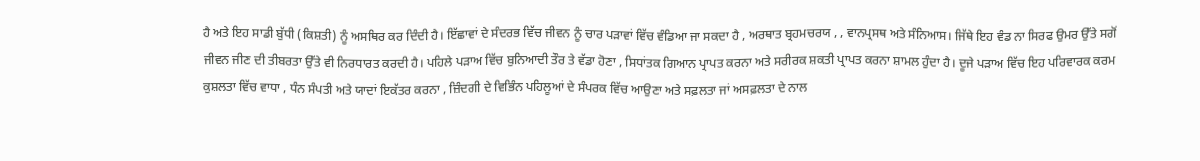ਹੈ ਅਤੇ ਇਹ ਸਾਡੀ ਬੁੱਧੀ (ਕਿਸ਼ਤੀ) ਨੂੰ ਅਸਥਿਰ ਕਰ ਦਿੰਦੀ ਹੈ। ਇੱਛਾਵਾਂ ਦੇ ਸੰਦਰਭ ਵਿੱਚ ਜੀਵਨ ਨੂੰ ਚਾਰ ਪੜਾਵਾਂ ਵਿੱਚ ਵੰਡਿਆ ਜਾ ਸਕਦਾ ਹੈ , ਅਰਥਾਤ ਬ੍ਰਹਮਚਰਯ , , ਵਾਨਪ੍ਰਸਥ ਅਤੇ ਸੰਨਿਆਸ। ਜਿੱਥੇ ਇਹ ਵੰਡ ਨਾ ਸਿਰਫ ਉਮਰ ਉੱਤੇ ਸਗੋਂ ਜੀਵਨ ਜੀਣ ਦੀ ਤੀਬਰਤਾ ਉੱਤੇ ਵੀ ਨਿਰਧਾਰਤ ਕਰਦੀ ਹੈ। ਪਹਿਲੇ ਪੜਾਅ ਵਿੱਚ ਬੁਨਿਆਦੀ ਤੌਰ ਤੇ ਵੱਡਾ ਹੋਣਾ , ਸਿਧਾਂਤਕ ਗਿਆਨ ਪ੍ਰਾਪਤ ਕਰਨਾ ਅਤੇ ਸਰੀਰਕ ਸ਼ਕਤੀ ਪ੍ਰਾਪਤ ਕਰਨਾ ਸ਼ਾਮਲ ਹੁੰਦਾ ਹੈ। ਦੂਜੇ ਪੜਾਅ ਵਿੱਚ ਇਹ ਪਰਿਵਾਰਕ ਕਰਮ ਕੁਸ਼ਲਤਾ ਵਿੱਚ ਵਾਧਾ , ਧੰਨ ਸੰਪਤੀ ਅਤੇ ਯਾਦਾਂ ਇਕੱਤਰ ਕਰਨਾ , ਜ਼ਿੰਦਗੀ ਦੇ ਵਿਭਿੰਨ ਪਹਿਲੂਆਂ ਦੇ ਸੰਪਰਕ ਵਿੱਚ ਆਉਣਾ ਅਤੇ ਸਫ਼ਲਤਾ ਜਾਂ ਅਸਫ਼ਲਤਾ ਦੇ ਨਾਲ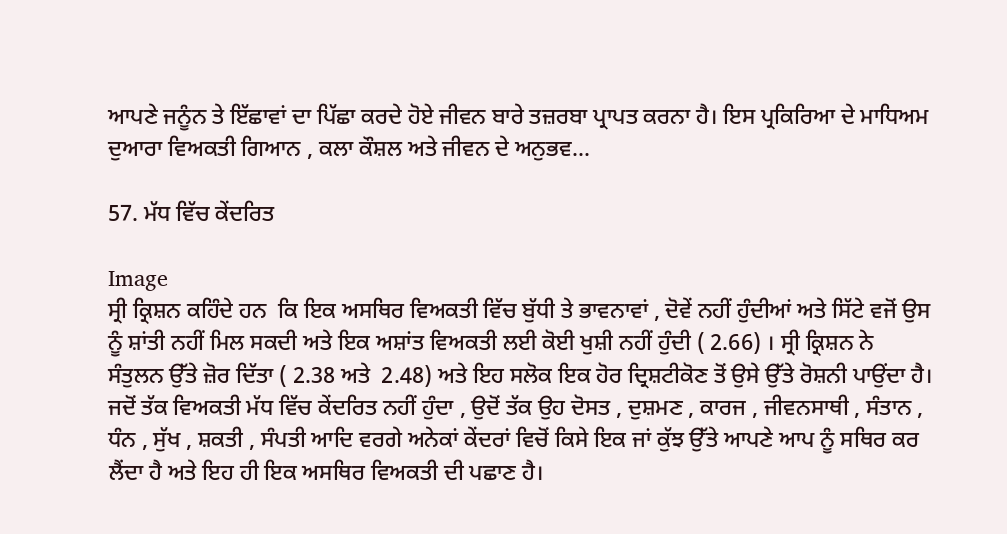ਆਪਣੇ ਜਨੂੰਨ ਤੇ ਇੱਛਾਵਾਂ ਦਾ ਪਿੱਛਾ ਕਰਦੇ ਹੋਏ ਜੀਵਨ ਬਾਰੇ ਤਜ਼ਰਬਾ ਪ੍ਰਾਪਤ ਕਰਨਾ ਹੈ। ਇਸ ਪ੍ਰਕਿਰਿਆ ਦੇ ਮਾਧਿਅਮ ਦੁਆਰਾ ਵਿਅਕਤੀ ਗਿਆਨ , ਕਲਾ ਕੌਸ਼ਲ ਅਤੇ ਜੀਵਨ ਦੇ ਅਨੁਭਵ...

57. ਮੱਧ ਵਿੱਚ ਕੇਂਦਰਿਤ

Image
ਸ੍ਰੀ ਕ੍ਰਿਸ਼ਨ ਕਹਿੰਦੇ ਹਨ  ਕਿ ਇਕ ਅਸਥਿਰ ਵਿਅਕਤੀ ਵਿੱਚ ਬੁੱਧੀ ਤੇ ਭਾਵਨਾਵਾਂ , ਦੋਵੇਂ ਨਹੀਂ ਹੁੰਦੀਆਂ ਅਤੇ ਸਿੱਟੇ ਵਜੋਂ ਉਸ ਨੂੰ ਸ਼ਾਂਤੀ ਨਹੀਂ ਮਿਲ ਸਕਦੀ ਅਤੇ ਇਕ ਅਸ਼ਾਂਤ ਵਿਅਕਤੀ ਲਈ ਕੋਈ ਖੁਸ਼ੀ ਨਹੀਂ ਹੁੰਦੀ ( 2.66) । ਸ੍ਰੀ ਕ੍ਰਿਸ਼ਨ ਨੇ ਸੰਤੁਲਨ ਉੱਤੇ ਜ਼ੋਰ ਦਿੱਤਾ ( 2.38 ਅਤੇ  2.48) ਅਤੇ ਇਹ ਸਲੋਕ ਇਕ ਹੋਰ ਦ੍ਰਿਸ਼ਟੀਕੋਣ ਤੋਂ ਉਸੇ ਉੱਤੇ ਰੋਸ਼ਨੀ ਪਾਉਂਦਾ ਹੈ। ਜਦੋਂ ਤੱਕ ਵਿਅਕਤੀ ਮੱਧ ਵਿੱਚ ਕੇਂਦਰਿਤ ਨਹੀਂ ਹੁੰਦਾ , ਉਦੋਂ ਤੱਕ ਉਹ ਦੋਸਤ , ਦੁਸ਼ਮਣ , ਕਾਰਜ , ਜੀਵਨਸਾਥੀ , ਸੰਤਾਨ , ਧੰਨ , ਸੁੱਖ , ਸ਼ਕਤੀ , ਸੰਪਤੀ ਆਦਿ ਵਰਗੇ ਅਨੇਕਾਂ ਕੇਂਦਰਾਂ ਵਿਚੋਂ ਕਿਸੇ ਇਕ ਜਾਂ ਕੁੱਝ ਉੱਤੇ ਆਪਣੇ ਆਪ ਨੂੰ ਸਥਿਰ ਕਰ ਲੈਂਦਾ ਹੈ ਅਤੇ ਇਹ ਹੀ ਇਕ ਅਸਥਿਰ ਵਿਅਕਤੀ ਦੀ ਪਛਾਣ ਹੈ।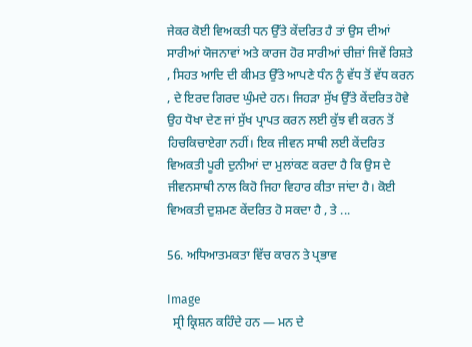ਜੇਕਰ ਕੋਈ ਵਿਅਕਤੀ ਧਨ ਉੱਤੇ ਕੇਂਦਰਿਤ ਹੈ ਤਾਂ ਉਸ ਦੀਆਂ ਸਾਰੀਆਂ ਯੋਜਨਾਵਾਂ ਅਤੇ ਕਾਰਜ ਹੋਰ ਸਾਰੀਆਂ ਚੀਜ਼ਾਂ ਜਿਵੇਂ ਰਿਸ਼ਤੇ , ਸਿਹਤ ਆਦਿ ਦੀ ਕੀਮਤ ਉੱਤੇ ਆਪਣੇ ਧੰਨ ਨੂੰ ਵੱਧ ਤੋਂ ਵੱਧ ਕਰਨ , ਦੇ ਇਰਦ ਗਿਰਦ ਘੁੰਮਦੇ ਹਨ। ਜਿਹੜਾ ਸੁੱਖ ਉੱਤੇ ਕੇਂਦਰਿਤ ਹੋਵੇ ਉਹ ਧੋਖਾ ਦੇਣ ਜਾਂ ਸੁੱਖ ਪ੍ਰਾਪਤ ਕਰਨ ਲਈ ਕੁੱਝ ਵੀ ਕਰਨ ਤੋਂ ਹਿਚਕਿਚਾਏਗਾ ਨਹੀਂ। ਇਕ ਜੀਵਨ ਸਾਥੀ ਲਈ ਕੇਂਦਰਿਤ ਵਿਅਕਤੀ ਪੂਰੀ ਦੁਨੀਆਂ ਦਾ ਮੁਲਾਂਕਣ ਕਰਦਾ ਹੈ ਕਿ ਉਸ ਦੇ ਜੀਵਨਸਾਥੀ ਨਾਲ ਕਿਹੋ ਜਿਹਾ ਵਿਹਾਰ ਕੀਤਾ ਜਾਂਦਾ ਹੈ। ਕੋਈ ਵਿਅਕਤੀ ਦੁਸ਼ਮਣ ਕੇਂਦਰਿਤ ਹੋ ਸਕਦਾ ਹੈ , ਤੇ ...

56. ਅਧਿਆਤਮਕਤਾ ਵਿੱਚ ਕਾਰਨ ਤੇ ਪ੍ਰਭਾਵ

Image
  ਸ੍ਰੀ ਕ੍ਰਿਸ਼ਨ ਕਹਿੰਦੇ ਹਨ — ਮਨ ਦੇ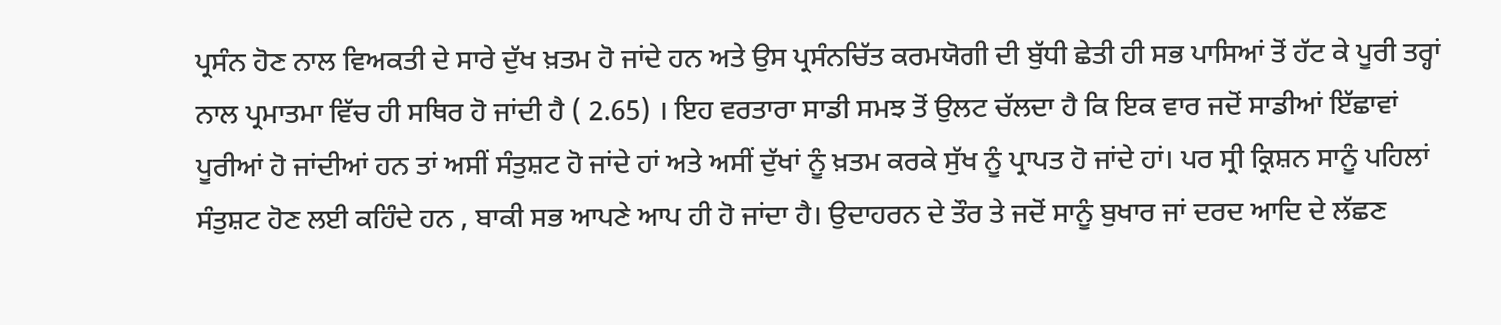ਪ੍ਰਸੰਨ ਹੋਣ ਨਾਲ ਵਿਅਕਤੀ ਦੇ ਸਾਰੇ ਦੁੱਖ ਖ਼ਤਮ ਹੋ ਜਾਂਦੇ ਹਨ ਅਤੇ ਉਸ ਪ੍ਰਸੰਨਚਿੱਤ ਕਰਮਯੋਗੀ ਦੀ ਬੁੱਧੀ ਛੇਤੀ ਹੀ ਸਭ ਪਾਸਿਆਂ ਤੋਂ ਹੱਟ ਕੇ ਪੂਰੀ ਤਰ੍ਹਾਂ ਨਾਲ ਪ੍ਰਮਾਤਮਾ ਵਿੱਚ ਹੀ ਸਥਿਰ ਹੋ ਜਾਂਦੀ ਹੈ ( 2.65) । ਇਹ ਵਰਤਾਰਾ ਸਾਡੀ ਸਮਝ ਤੋਂ ਉਲਟ ਚੱਲਦਾ ਹੈ ਕਿ ਇਕ ਵਾਰ ਜਦੋਂ ਸਾਡੀਆਂ ਇੱਛਾਵਾਂ ਪੂਰੀਆਂ ਹੋ ਜਾਂਦੀਆਂ ਹਨ ਤਾਂ ਅਸੀਂ ਸੰਤੁਸ਼ਟ ਹੋ ਜਾਂਦੇ ਹਾਂ ਅਤੇ ਅਸੀਂ ਦੁੱਖਾਂ ਨੂੰ ਖ਼ਤਮ ਕਰਕੇ ਸੁੱਖ ਨੂੰ ਪ੍ਰਾਪਤ ਹੋ ਜਾਂਦੇ ਹਾਂ। ਪਰ ਸ੍ਰੀ ਕ੍ਰਿਸ਼ਨ ਸਾਨੂੰ ਪਹਿਲਾਂ ਸੰਤੁਸ਼ਟ ਹੋਣ ਲਈ ਕਹਿੰਦੇ ਹਨ , ਬਾਕੀ ਸਭ ਆਪਣੇ ਆਪ ਹੀ ਹੋ ਜਾਂਦਾ ਹੈ। ਉਦਾਹਰਨ ਦੇ ਤੌਰ ਤੇ ਜਦੋਂ ਸਾਨੂੰ ਬੁਖਾਰ ਜਾਂ ਦਰਦ ਆਦਿ ਦੇ ਲੱਛਣ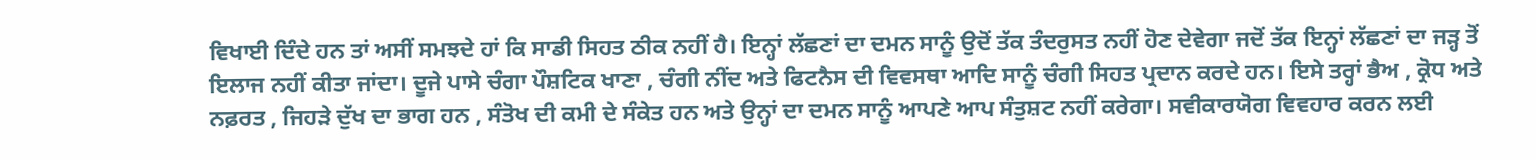ਵਿਖਾਈ ਦਿੰਦੇ ਹਨ ਤਾਂ ਅਸੀਂ ਸਮਝਦੇ ਹਾਂ ਕਿ ਸਾਡੀ ਸਿਹਤ ਠੀਕ ਨਹੀਂ ਹੈ। ਇਨ੍ਹਾਂ ਲੱਛਣਾਂ ਦਾ ਦਮਨ ਸਾਨੂੰ ਉਦੋਂ ਤੱਕ ਤੰਦਰੁਸਤ ਨਹੀਂ ਹੋਣ ਦੇਵੇਗਾ ਜਦੋਂ ਤੱਕ ਇਨ੍ਹਾਂ ਲੱਛਣਾਂ ਦਾ ਜੜ੍ਹ ਤੋਂ ਇਲਾਜ ਨਹੀਂ ਕੀਤਾ ਜਾਂਦਾ। ਦੂਜੇ ਪਾਸੇ ਚੰਗਾ ਪੌਸ਼ਟਿਕ ਖਾਣਾ , ਚੰਗੀ ਨੀਂਦ ਅਤੇ ਫਿਟਨੈਸ ਦੀ ਵਿਵਸਥਾ ਆਦਿ ਸਾਨੂੰ ਚੰਗੀ ਸਿਹਤ ਪ੍ਰਦਾਨ ਕਰਦੇ ਹਨ। ਇਸੇ ਤਰ੍ਹਾਂ ਭੈਅ , ਕ੍ਰੋਧ ਅਤੇ ਨਫ਼ਰਤ , ਜਿਹੜੇ ਦੁੱਖ ਦਾ ਭਾਗ ਹਨ , ਸੰਤੋਖ ਦੀ ਕਮੀ ਦੇ ਸੰਕੇਤ ਹਨ ਅਤੇ ਉਨ੍ਹਾਂ ਦਾ ਦਮਨ ਸਾਨੂੰ ਆਪਣੇ ਆਪ ਸੰਤੁਸ਼ਟ ਨਹੀਂ ਕਰੇਗਾ। ਸਵੀਕਾਰਯੋਗ ਵਿਵਹਾਰ ਕਰਨ ਲਈ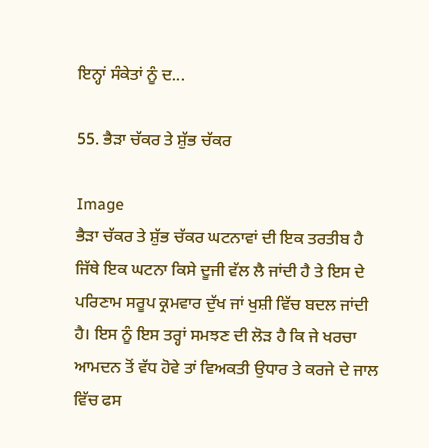ਇਨ੍ਹਾਂ ਸੰਕੇਤਾਂ ਨੂੰ ਦ...

55. ਭੈੜਾ ਚੱਕਰ ਤੇ ਸ਼ੁੱਭ ਚੱਕਰ

Image
ਭੈੜਾ ਚੱਕਰ ਤੇ ਸ਼ੁੱਭ ਚੱਕਰ ਘਟਨਾਵਾਂ ਦੀ ਇਕ ਤਰਤੀਬ ਹੈ ਜਿੱਥੇ ਇਕ ਘਟਨਾ ਕਿਸੇ ਦੂਜੀ ਵੱਲ ਲੈ ਜਾਂਦੀ ਹੈ ਤੇ ਇਸ ਦੇ ਪਰਿਣਾਮ ਸਰੂਪ ਕ੍ਰਮਵਾਰ ਦੁੱਖ ਜਾਂ ਖੁਸ਼ੀ ਵਿੱਚ ਬਦਲ ਜਾਂਦੀ ਹੈ। ਇਸ ਨੂੰ ਇਸ ਤਰ੍ਹਾਂ ਸਮਝਣ ਦੀ ਲੋੜ ਹੈ ਕਿ ਜੇ ਖਰਚਾ ਆਮਦਨ ਤੋਂ ਵੱਧ ਹੋਵੇ ਤਾਂ ਵਿਅਕਤੀ ਉਧਾਰ ਤੇ ਕਰਜੇ ਦੇ ਜਾਲ ਵਿੱਚ ਫਸ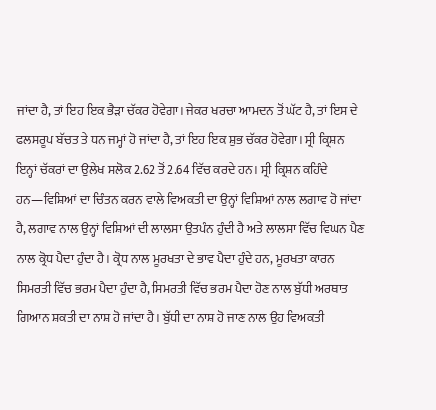ਜਾਂਦਾ ਹੈ, ਤਾਂ ਇਹ ਇਕ ਭੈੜਾ ਚੱਕਰ ਹੋਵੇਗਾ। ਜੇਕਰ ਖਰਚਾ ਆਮਦਨ ਤੋਂ ਘੱਟ ਹੈ, ਤਾਂ ਇਸ ਦੇ ਫਲਸਰੂਪ ਬੱਚਤ ਤੇ ਧਨ ਜਮ੍ਹਾਂ ਹੋ ਜਾਂਦਾ ਹੈ, ਤਾਂ ਇਹ ਇਕ ਸ਼ੁਭ ਚੱਕਰ ਹੋਵੇਗਾ। ਸ੍ਰੀ ਕ੍ਰਿਸ਼ਨ ਇਨ੍ਹਾਂ ਚੱਕਰਾਂ ਦਾ ਉਲੇਖ ਸਲੋਕ 2.62 ਤੋਂ 2.64 ਵਿੱਚ ਕਰਦੇ ਹਨ। ਸ੍ਰੀ ਕ੍ਰਿਸ਼ਨ ਕਹਿੰਦੇ ਹਨ—ਵਿਸ਼ਿਆਂ ਦਾ ਚਿੰਤਨ ਕਰਨ ਵਾਲੇ ਵਿਅਕਤੀ ਦਾ ਉਨ੍ਹਾਂ ਵਿਸ਼ਿਆਂ ਨਾਲ ਲਗਾਵ ਹੋ ਜਾਂਦਾ ਹੈ, ਲਗਾਵ ਨਾਲ ਉਨ੍ਹਾਂ ਵਿਸ਼ਿਆਂ ਦੀ ਲਾਲਸਾ ਉਤਪੰਨ ਹੁੰਦੀ ਹੈ ਅਤੇ ਲਾਲਸਾ ਵਿੱਚ ਵਿਘਨ ਪੈਣ ਨਾਲ ਕ੍ਰੋਧ ਪੈਦਾ ਹੁੰਦਾ ਹੈ। ਕ੍ਰੋਧ ਨਾਲ ਮੂਰਖਤਾ ਦੇ ਭਾਵ ਪੈਦਾ ਹੁੰਦੇ ਹਨ, ਮੂਰਖਤਾ ਕਾਰਨ ਸਿਮਰਤੀ ਵਿੱਚ ਭਰਮ ਪੈਦਾ ਹੁੰਦਾ ਹੈ, ਸਿਮਰਤੀ ਵਿੱਚ ਭਰਮ ਪੈਦਾ ਹੋਣ ਨਾਲ ਬੁੱਧੀ ਅਰਥਾਤ ਗਿਆਨ ਸ਼ਕਤੀ ਦਾ ਨਾਸ਼ ਹੋ ਜਾਂਦਾ ਹੈ। ਬੁੱਧੀ ਦਾ ਨਾਸ਼ ਹੋ ਜਾਣ ਨਾਲ ਉਹ ਵਿਅਕਤੀ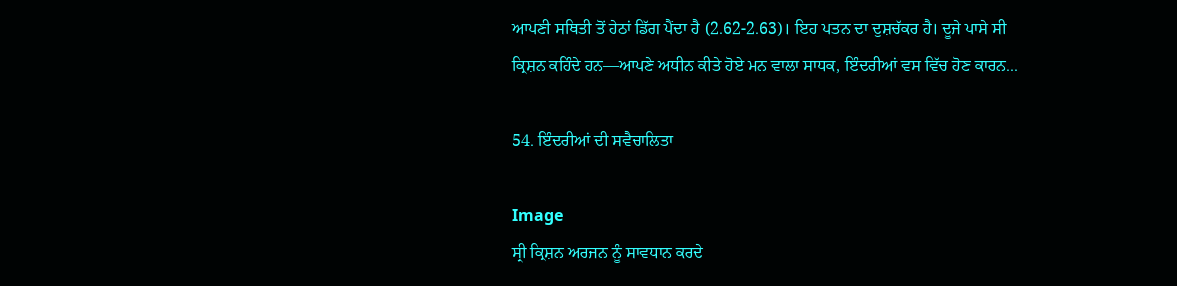ਆਪਣੀ ਸਥਿਤੀ ਤੋਂ ਹੇਠਾਂ ਡਿੱਗ ਪੈਂਦਾ ਹੈ (2.62-2.63)। ਇਹ ਪਤਨ ਦਾ ਦੁਸ਼ਚੱਕਰ ਹੈ। ਦੂਜੇ ਪਾਸੇ ਸੀ ਕ੍ਰਿਸ਼ਨ ਕਹਿੰਦੇ ਹਨ—ਆਪਣੇ ਅਧੀਨ ਕੀਤੇ ਹੋਏ ਮਨ ਵਾਲਾ ਸਾਧਕ, ਇੰਦਰੀਆਂ ਵਸ ਵਿੱਚ ਹੋਣ ਕਾਰਨ...

54. ਇੰਦਰੀਆਂ ਦੀ ਸਵੈਚਾਲਿਤਾ

Image
ਸ੍ਰੀ ਕ੍ਰਿਸ਼ਨ ਅਰਜਨ ਨੂੰ ਸਾਵਧਾਨ ਕਰਦੇ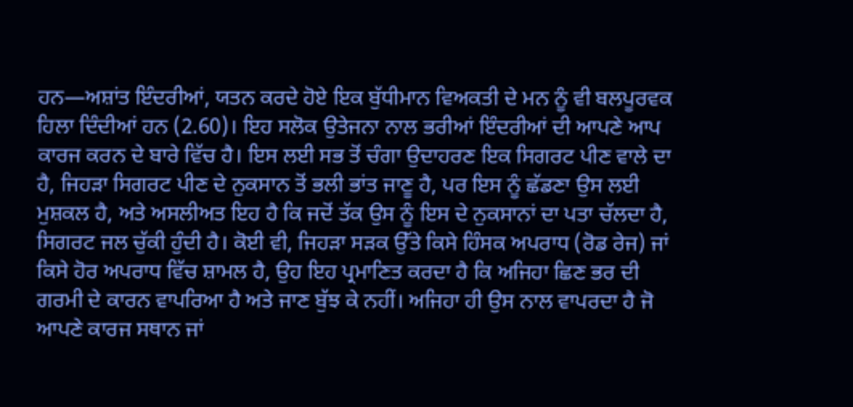ਹਨ—ਅਸ਼ਾਂਤ ਇੰਦਰੀਆਂ, ਯਤਨ ਕਰਦੇ ਹੋਏ ਇਕ ਬੁੱਧੀਮਾਨ ਵਿਅਕਤੀ ਦੇ ਮਨ ਨੂੰ ਵੀ ਬਲਪੂਰਵਕ ਹਿਲਾ ਦਿੰਦੀਆਂ ਹਨ (2.60)। ਇਹ ਸਲੋਕ ਉਤੇਜਨਾ ਨਾਲ ਭਰੀਆਂ ਇੰਦਰੀਆਂ ਦੀ ਆਪਣੇ ਆਪ ਕਾਰਜ ਕਰਨ ਦੇ ਬਾਰੇ ਵਿੱਚ ਹੈ। ਇਸ ਲਈ ਸਭ ਤੋਂ ਚੰਗਾ ਉਦਾਹਰਣ ਇਕ ਸਿਗਰਟ ਪੀਣ ਵਾਲੇ ਦਾ ਹੈ, ਜਿਹੜਾ ਸਿਗਰਟ ਪੀਣ ਦੇ ਨੁਕਸਾਨ ਤੋਂ ਭਲੀ ਭਾਂਤ ਜਾਣੂ ਹੈ, ਪਰ ਇਸ ਨੂੰ ਛੱਡਣਾ ਉਸ ਲਈ ਮੁਸ਼ਕਲ ਹੈ, ਅਤੇ ਅਸਲੀਅਤ ਇਹ ਹੈ ਕਿ ਜਦੋਂ ਤੱਕ ਉਸ ਨੂੰ ਇਸ ਦੇ ਨੁਕਸਾਨਾਂ ਦਾ ਪਤਾ ਚੱਲਦਾ ਹੈ, ਸਿਗਰਟ ਜਲ ਚੁੱਕੀ ਹੁੰਦੀ ਹੈ। ਕੋਈ ਵੀ, ਜਿਹੜਾ ਸੜਕ ਉੱਤੇ ਕਿਸੇ ਹਿੰਸਕ ਅਪਰਾਧ (ਰੋਡ ਰੇਜ) ਜਾਂ ਕਿਸੇ ਹੋਰ ਅਪਰਾਧ ਵਿੱਚ ਸ਼ਾਮਲ ਹੈ, ਉਹ ਇਹ ਪ੍ਰਮਾਣਿਤ ਕਰਦਾ ਹੈ ਕਿ ਅਜਿਹਾ ਛਿਣ ਭਰ ਦੀ ਗਰਮੀ ਦੇ ਕਾਰਨ ਵਾਪਰਿਆ ਹੈ ਅਤੇ ਜਾਣ ਬੁੱਝ ਕੇ ਨਹੀਂ। ਅਜਿਹਾ ਹੀ ਉਸ ਨਾਲ ਵਾਪਰਦਾ ਹੈ ਜੋ ਆਪਣੇ ਕਾਰਜ ਸਥਾਨ ਜਾਂ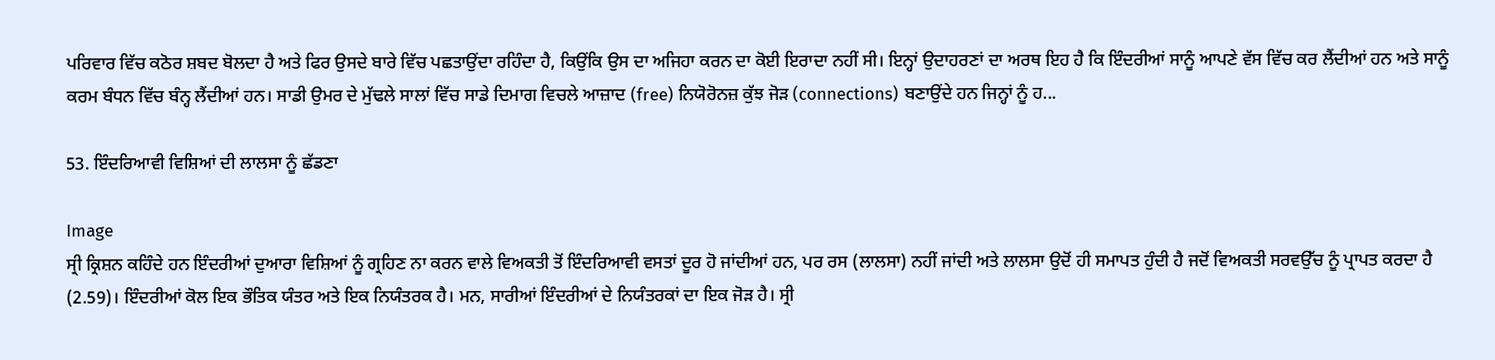ਪਰਿਵਾਰ ਵਿੱਚ ਕਠੋਰ ਸ਼ਬਦ ਬੋਲਦਾ ਹੈ ਅਤੇ ਫਿਰ ਉਸਦੇ ਬਾਰੇ ਵਿੱਚ ਪਛਤਾਉਂਦਾ ਰਹਿੰਦਾ ਹੈ, ਕਿਉਂਕਿ ਉਸ ਦਾ ਅਜਿਹਾ ਕਰਨ ਦਾ ਕੋਈ ਇਰਾਦਾ ਨਹੀਂ ਸੀ। ਇਨ੍ਹਾਂ ਉਦਾਹਰਣਾਂ ਦਾ ਅਰਥ ਇਹ ਹੈ ਕਿ ਇੰਦਰੀਆਂ ਸਾਨੂੰ ਆਪਣੇ ਵੱਸ ਵਿੱਚ ਕਰ ਲੈਂਦੀਆਂ ਹਨ ਅਤੇ ਸਾਨੂੰ ਕਰਮ ਬੰਧਨ ਵਿੱਚ ਬੰਨ੍ਹ ਲੈਂਦੀਆਂ ਹਨ। ਸਾਡੀ ਉਮਰ ਦੇ ਮੁੱਢਲੇ ਸਾਲਾਂ ਵਿੱਚ ਸਾਡੇ ਦਿਮਾਗ ਵਿਚਲੇ ਆਜ਼ਾਦ (free) ਨਿਯੋਰੋਨਜ਼ ਕੁੱਝ ਜੋੜ (connections) ਬਣਾਉਂਦੇ ਹਨ ਜਿਨ੍ਹਾਂ ਨੂੰ ਹ...

53. ਇੰਦਰਿਆਵੀ ਵਿਸ਼ਿਆਂ ਦੀ ਲਾਲਸਾ ਨੂੰ ਛੱਡਣਾ

Image
ਸ੍ਰੀ ਕ੍ਰਿਸ਼ਨ ਕਹਿੰਦੇ ਹਨ ਇੰਦਰੀਆਂ ਦੁਆਰਾ ਵਿਸ਼ਿਆਂ ਨੂੰ ਗ੍ਰਹਿਣ ਨਾ ਕਰਨ ਵਾਲੇ ਵਿਅਕਤੀ ਤੋਂ ਇੰਦਰਿਆਵੀ ਵਸਤਾਂ ਦੂਰ ਹੋ ਜਾਂਦੀਆਂ ਹਨ, ਪਰ ਰਸ (ਲਾਲਸਾ) ਨਹੀਂ ਜਾਂਦੀ ਅਤੇ ਲਾਲਸਾ ਉਦੋਂ ਹੀ ਸਮਾਪਤ ਹੁੰਦੀ ਹੈ ਜਦੋਂ ਵਿਅਕਤੀ ਸਰਵਉੱਚ ਨੂੰ ਪ੍ਰਾਪਤ ਕਰਦਾ ਹੈ (2.59)। ਇੰਦਰੀਆਂ ਕੋਲ ਇਕ ਭੌਤਿਕ ਯੰਤਰ ਅਤੇ ਇਕ ਨਿਯੰਤਰਕ ਹੈ। ਮਨ, ਸਾਰੀਆਂ ਇੰਦਰੀਆਂ ਦੇ ਨਿਯੰਤਰਕਾਂ ਦਾ ਇਕ ਜੋੜ ਹੈ। ਸ੍ਰੀ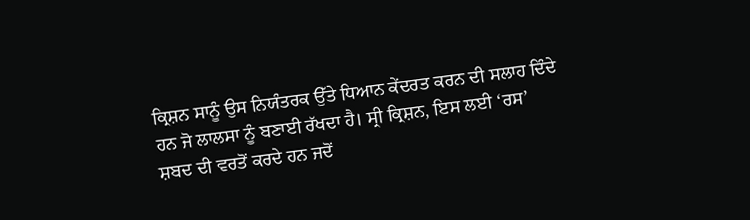ਕ੍ਰਿਸ਼ਨ ਸਾਨੂੰ ਉਸ ਨਿਯੰਤਰਕ ਉੱਤੇ ਧਿਆਨ ਕੇਂਦਰਤ ਕਰਨ ਦੀ ਸਲਾਹ ਦਿੰਦੇ ਹਨ ਜੋ ਲਾਲਸਾ ਨੂੰ ਬਣਾਈ ਰੱਖਦਾ ਹੈ। ਸ੍ਰੀ ਕ੍ਰਿਸ਼ਨ, ਇਸ ਲਈ ‘ਰਸ’ ਸ਼ਬਦ ਦੀ ਵਰਤੋਂ ਕਰਦੇ ਹਨ ਜਦੋਂ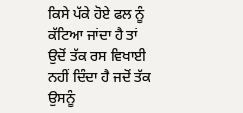ਕਿਸੇ ਪੱਕੇ ਹੋਏ ਫਲ ਨੂੰ ਕੱਟਿਆ ਜਾਂਦਾ ਹੈ ਤਾਂ ਉਦੋਂ ਤੱਕ ਰਸ ਵਿਖਾਈ ਨਹੀਂ ਦਿੰਦਾ ਹੈ ਜਦੋਂ ਤੱਕ ਉਸਨੂੰ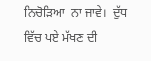ਨਿਚੋੜਿਆ  ਨਾ ਜਾਵੇ।  ਦੁੱਧ ਵਿੱਚ ਪਏ ਮੱਖਣ ਦੀ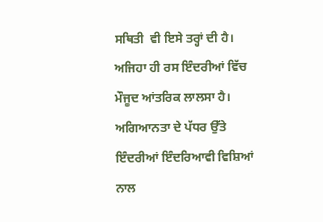ਸਥਿਤੀ  ਵੀ ਇਸੇ ਤਰ੍ਹਾਂ ਦੀ ਹੈ। ਅਜਿਹਾ ਹੀ ਰਸ ਇੰਦਰੀਆਂ ਵਿੱਚ ਮੌਜੂਦ ਆਂਤਰਿਕ ਲਾਲਸਾ ਹੈ। ਅਗਿਆਨਤਾ ਦੇ ਪੱਧਰ ਉੱਤੇ ਇੰਦਰੀਆਂ ਇੰਦਰਿਆਵੀ ਵਿਸ਼ਿਆਂ ਨਾਲ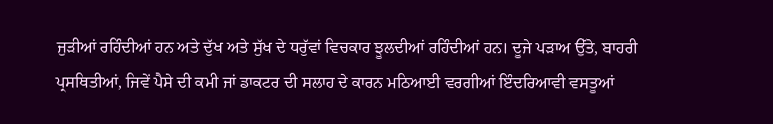ਜੁੜੀਆਂ ਰਹਿੰਦੀਆਂ ਹਨ ਅਤੇ ਦੁੱਖ ਅਤੇ ਸੁੱਖ ਦੇ ਧਰੁੱਵਾਂ ਵਿਚਕਾਰ ਝੂਲਦੀਆਂ ਰਹਿੰਦੀਆਂ ਹਨ। ਦੂਜੇ ਪੜਾਅ ਉੱਤੇ, ਬਾਹਰੀ ਪ੍ਰਸਥਿਤੀਆਂ, ਜਿਵੇਂ ਪੈਸੇ ਦੀ ਕਮੀ ਜਾਂ ਡਾਕਟਰ ਦੀ ਸਲਾਹ ਦੇ ਕਾਰਨ ਮਠਿਆਈ ਵਰਗੀਆਂ ਇੰਦਰਿਆਵੀ ਵਸਤੂਆਂ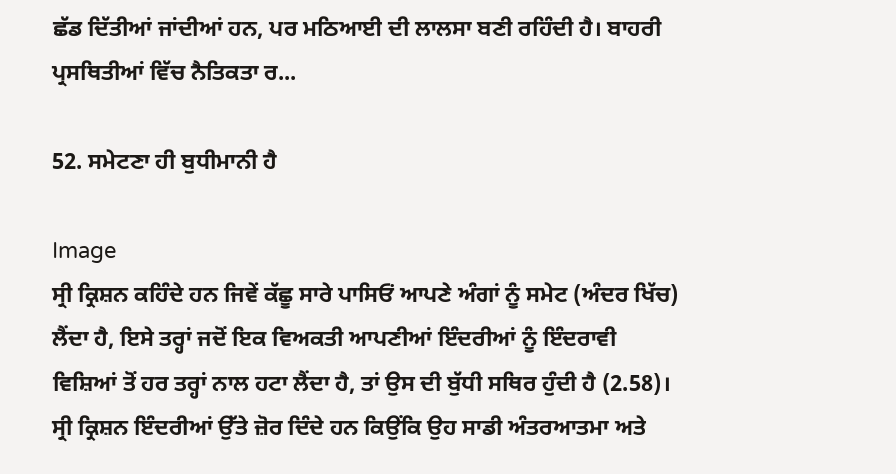ਛੱਡ ਦਿੱਤੀਆਂ ਜਾਂਦੀਆਂ ਹਨ, ਪਰ ਮਠਿਆਈ ਦੀ ਲਾਲਸਾ ਬਣੀ ਰਹਿੰਦੀ ਹੈ। ਬਾਹਰੀ ਪ੍ਰਸਥਿਤੀਆਂ ਵਿੱਚ ਨੈਤਿਕਤਾ ਰ...

52. ਸਮੇਟਣਾ ਹੀ ਬੁਧੀਮਾਨੀ ਹੈ

Image
ਸ੍ਰੀ ਕ੍ਰਿਸ਼ਨ ਕਹਿੰਦੇ ਹਨ ਜਿਵੇਂ ਕੱਛੂ ਸਾਰੇ ਪਾਸਿਓਂ ਆਪਣੇ ਅੰਗਾਂ ਨੂੰ ਸਮੇਟ (ਅੰਦਰ ਖਿੱਚ) ਲੈਂਦਾ ਹੈ, ਇਸੇ ਤਰ੍ਹਾਂ ਜਦੋਂ ਇਕ ਵਿਅਕਤੀ ਆਪਣੀਆਂ ਇੰਦਰੀਆਂ ਨੂੰ ਇੰਦਰਾਵੀ ਵਿਸ਼ਿਆਂ ਤੋਂ ਹਰ ਤਰ੍ਹਾਂ ਨਾਲ ਹਟਾ ਲੈਂਦਾ ਹੈ, ਤਾਂ ਉਸ ਦੀ ਬੁੱਧੀ ਸਥਿਰ ਹੁੰਦੀ ਹੈ (2.58)। ਸ੍ਰੀ ਕ੍ਰਿਸ਼ਨ ਇੰਦਰੀਆਂ ਉੱਤੇ ਜ਼ੋਰ ਦਿੰਦੇ ਹਨ ਕਿਉਂਕਿ ਉਹ ਸਾਡੀ ਅੰਤਰਆਤਮਾ ਅਤੇ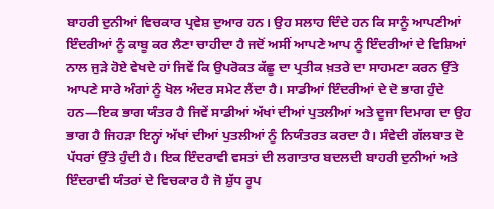ਬਾਹਰੀ ਦੁਨੀਆਂ ਵਿਚਕਾਰ ਪ੍ਰਵੇਸ਼ ਦੁਆਰ ਹਨ। ਉਹ ਸਲਾਹ ਦਿੰਦੇ ਹਨ ਕਿ ਸਾਨੂੰ ਆਪਣੀਆਂ ਇੰਦਰੀਆਂ ਨੂੰ ਕਾਬੂ ਕਰ ਲੈਣਾ ਚਾਹੀਦਾ ਹੈ ਜਦੋਂ ਅਸੀਂ ਆਪਣੇ ਆਪ ਨੂੰ ਇੰਦਰੀਆਂ ਦੇ ਵਿਸ਼ਿਆਂ ਨਾਲ ਜੁੜੇ ਹੋਏ ਵੇਖਦੇ ਹਾਂ ਜਿਵੇਂ ਕਿ ਉਪਰੋਕਤ ਕੱਛੂ ਦਾ ਪ੍ਰਤੀਕ ਖ਼ਤਰੇ ਦਾ ਸਾਹਮਣਾ ਕਰਨ ਉੱਤੇ ਆਪਣੇ ਸਾਰੇ ਅੰਗਾਂ ਨੂੰ ਖੋਲ ਅੰਦਰ ਸਮੇਟ ਲੈਂਦਾ ਹੈ। ਸਾਡੀਆਂ ਇੰਦਰੀਆਂ ਦੇ ਦੋ ਭਾਗ ਹੁੰਦੇ ਹਨ—ਇਕ ਭਾਗ ਯੰਤਰ ਹੈ ਜਿਵੇਂ ਸਾਡੀਆਂ ਅੱਖਾਂ ਦੀਆਂ ਪੁਤਲੀਆਂ ਅਤੇ ਦੂਜਾ ਦਿਮਾਗ ਦਾ ਉਹ ਭਾਗ ਹੈ ਜਿਹੜਾ ਇਨ੍ਹਾਂ ਅੱਖਾਂ ਦੀਆਂ ਪੁਤਲੀਆਂ ਨੂੰ ਨਿਯੰਤਰਤ ਕਰਦਾ ਹੈ। ਸੰਵੇਦੀ ਗੱਲਬਾਤ ਦੋ ਪੱਧਰਾਂ ਉੱਤੇ ਹੁੰਦੀ ਹੈ। ਇਕ ਇੰਦਰਾਵੀ ਵਸਤਾਂ ਦੀ ਲਗਾਤਾਰ ਬਦਲਦੀ ਬਾਹਰੀ ਦੁਨੀਆਂ ਅਤੇ ਇੰਦਰਾਵੀ ਯੰਤਰਾਂ ਦੇ ਵਿਚਕਾਰ ਹੈ ਜੋ ਸ਼ੁੱਧ ਰੂਪ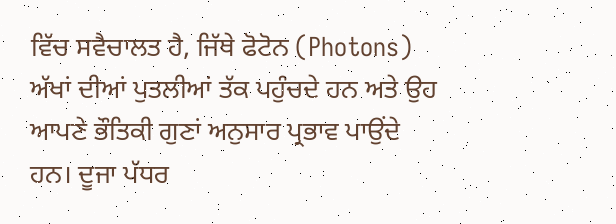ਵਿੱਚ ਸਵੈਚਾਲਤ ਹੈ, ਜਿੱਥੇ ਫੋਟੋਨ (Photons) ਅੱਖਾਂ ਦੀਆਂ ਪੁਤਲੀਆਂ ਤੱਕ ਪਹੁੰਚਦੇ ਹਨ ਅਤੇ ਉਹ ਆਪਣੇ ਭੌਤਿਕੀ ਗੁਣਾਂ ਅਨੁਸਾਰ ਪ੍ਰਭਾਵ ਪਾਉਂਦੇ ਹਨ। ਦੂਜਾ ਪੱਧਰ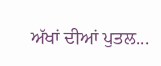ਅੱਖਾਂ ਦੀਆਂ ਪੁਤਲ...